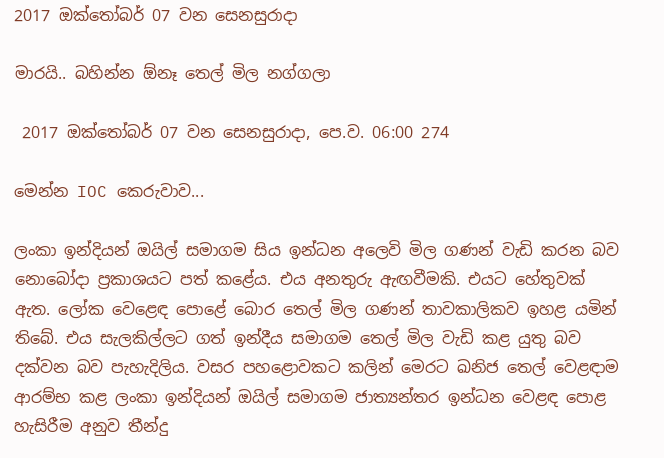2017 ඔක්තෝබර් 07 වන සෙනසුරාදා

මාරයි.. බහින්න ඕනෑ තෙල් මිල නග්ගලා

 2017 ඔක්තෝබර් 07 වන සෙනසුරාදා, පෙ.ව. 06:00 274

මෙන්න IOC කෙරුවාව...

ලංකා ඉන්දියන් ඔයිල් සමාගම සිය ඉන්ධන අලෙවි මිල ගණන් වැඩි කරන බව නොබෝදා ප්‍රකාශයට පත් කළේය. එය අනතුරු ඇඟවීමකි. එයට හේතුවක් ඇත. ලෝක වෙළෙඳ පොළේ බොර තෙල් මිල ගණන් තාවකාලිකව ඉහළ යමින් තිබේ. එය සැලකිල්ලට ගත් ඉන්දීය සමාගම තෙල් මිල වැඩි කළ යුතු බව දක්වන බව පැහැදිලිය. වසර පහළොවකට කලින් මෙරට ඛනිජ තෙල් වෙළඳාම ආරම්භ කළ ලංකා ඉන්දියන් ඔයිල් සමාගම ජාත්‍යන්තර ඉන්ධන වෙළඳ පොළ හැසිරීම අනුව තීන්දු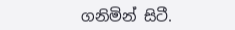ගනිමින් සිටී.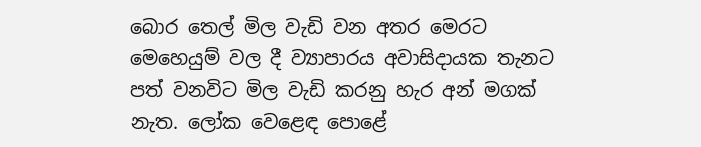බොර තෙල් මිල වැඩි වන අතර මෙරට මෙහෙයුම් වල දී ව්‍යාපාරය අවාසිදායක තැනට පත් වනවිට මිල වැඩි කරනු හැර අන් මගක් නැත. ලෝක වෙළෙඳ පොළේ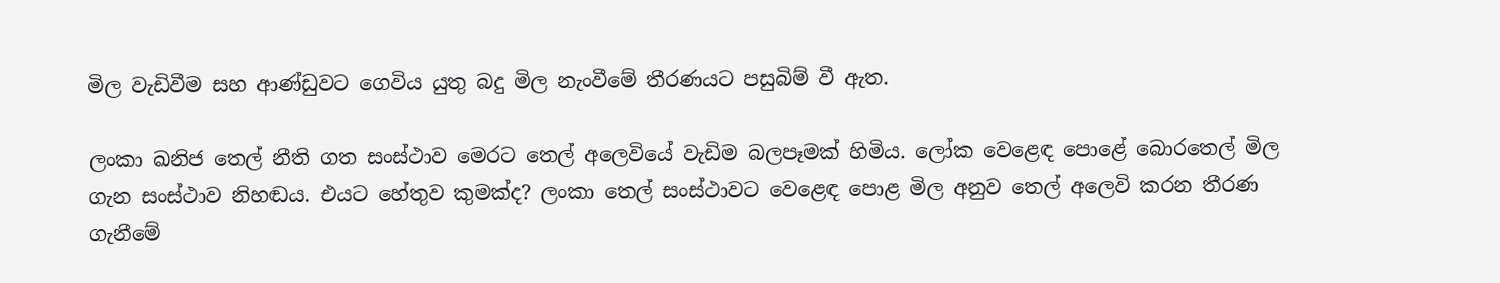මිල වැඩිවීම සහ ආණ්ඩුවට ගෙවිය යුතු බදු මිල නැංවීමේ තීරණයට පසුබිම් වී ඇත.

ලංකා ඛනිජ තෙල් නීති ගත සංස්ථාව මෙරට තෙල් අලෙවියේ වැඩිම බලපෑමක් හිමිය. ලෝක වෙළෙඳ පොළේ බොරතෙල් මිල ගැන සංස්ථාව නිහඬය. එයට හේතුව කුමක්ද? ලංකා තෙල් සංස්ථාවට වෙළෙඳ පොළ මිල අනුව තෙල් අලෙවි කරන තීරණ ගැනීමේ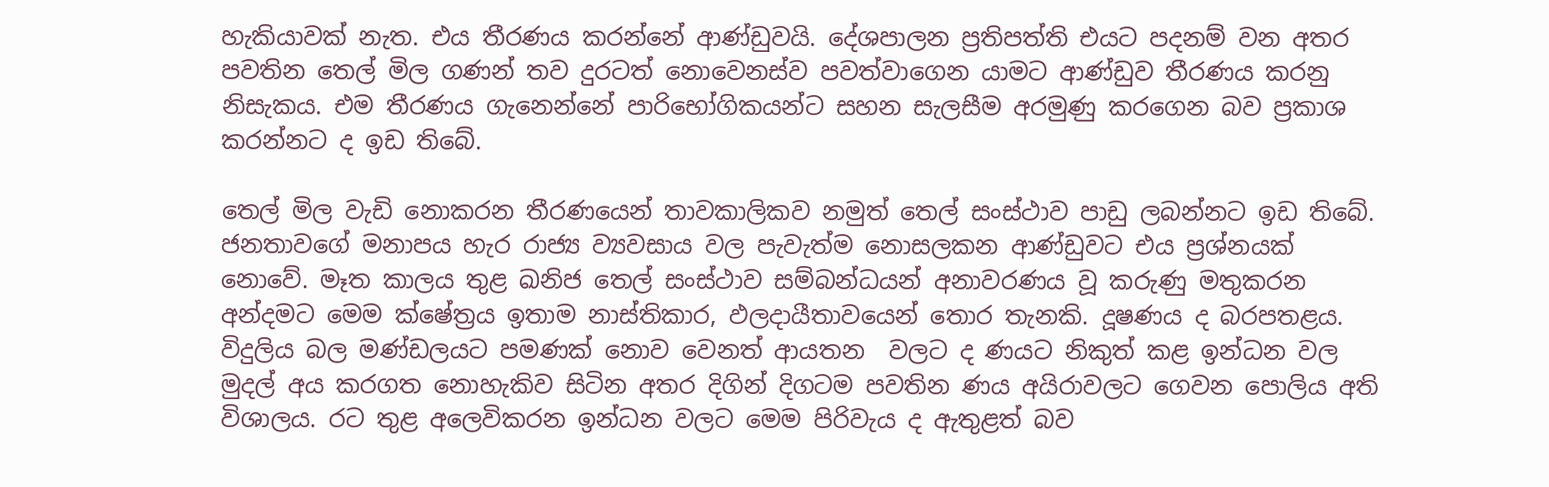හැකියාවක් නැත. එය තීරණය කරන්නේ ආණ්ඩුවයි. දේශපාලන ප්‍රතිපත්ති එයට පදනම් වන අතර පවතින තෙල් මිල ගණන් තව දුරටත් නොවෙනස්ව පවත්වාගෙන යාමට ආණ්ඩුව තීරණය කරනු නිසැකය. එම තීරණය ගැනෙන්නේ පාරිභෝගිකයන්ට සහන සැලසීම අරමුණු කරගෙන බව ප්‍රකාශ කරන්නට ද ඉඩ තිබේ.

තෙල් මිල වැඩි නොකරන තීරණයෙන් තාවකාලිකව නමුත් තෙල් සංස්ථාව පාඩු ලබන්නට ඉඩ තිබේ. ජනතාවගේ මනාපය හැර රාජ්‍ය ව්‍යවසාය වල පැවැත්ම නොසලකන ආණ්ඩුවට එය ප්‍රශ්නයක් නොවේ. මෑත කාලය තුළ ඛනිජ තෙල් සංස්ථාව සම්බන්ධයන් අනාවරණය වූ කරුණු මතුකරන අන්දමට මෙම ක්ෂේත්‍රය ඉතාම නාස්තිකාර, ඵලදායීතාවයෙන් තොර තැනකි. දූෂණය ද බරපතළය. විදුලිය බල මණ්ඩලයට පමණක් නොව වෙනත් ආයතන  වලට ද ණයට නිකුත් කළ ඉන්ධන වල මුදල් අය කරගත නොහැකිව සිටින අතර දිගින් දිගටම පවතින ණය අයිරාවලට ගෙවන පොලිය අති විශාලය. රට තුළ අලෙවිකරන ඉන්ධන වලට මෙම පිරිවැය ද ඇතුළත් බව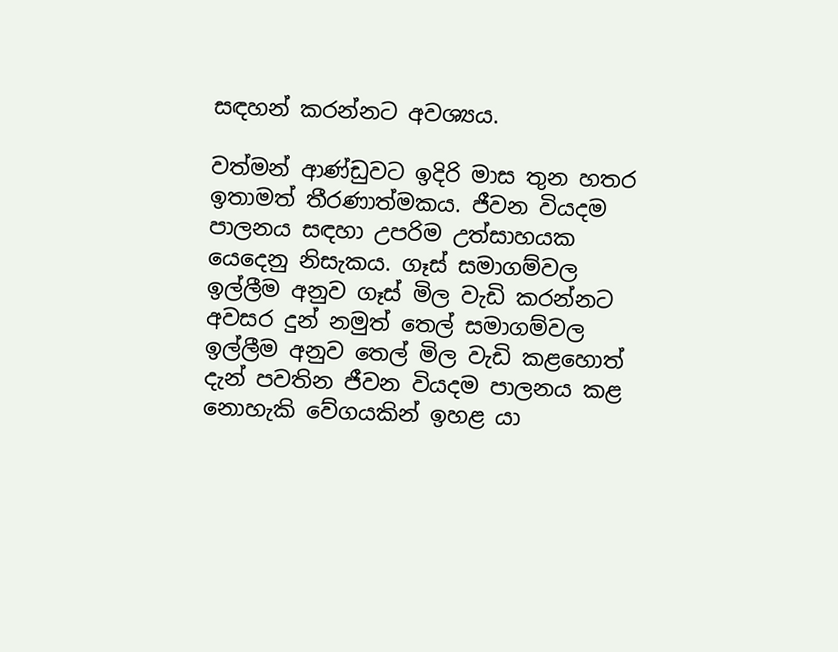සඳහන් කරන්නට අවශ්‍යය.

වත්මන් ආණ්ඩුවට ඉදිරි මාස තුන හතර ඉතාමත් තීරණාත්මකය. ජීවන වියදම පාලනය සඳහා උපරිම උත්සාහයක යෙදෙනු නිසැකය. ගෑස් සමාගම්වල ඉල්ලීම අනුව ගෑස් මිල වැඩි කරන්නට අවසර දුන් නමුත් තෙල් සමාගම්වල ඉල්ලීම අනුව තෙල් මිල වැඩි කළහොත් දැන් පවතින ජීවන වියදම පාලනය කළ නොහැකි වේගයකින් ඉහළ යා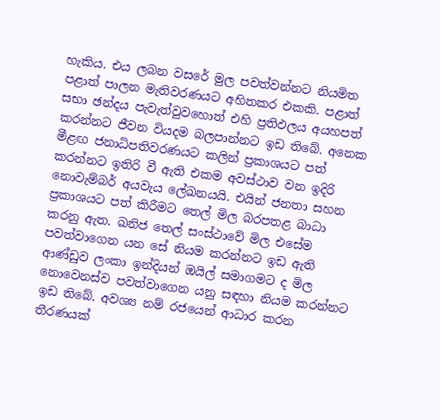හැකිය. එය ලබන වසරේ මුල පවත්වන්නට නියමිත පළාත් පාලන මැතිවරණයට අහිතකර එකකි. පළාත් සභා ඡන්දය පැවැත්වුවහොත් එහි ප්‍රතිඵලය අයහපත් කරන්නට ජීවන වියදම බලපාන්නට ඉඩ තිබේ. අනෙක මීළඟ ජනාධිපතිවරණයට කලින් ප්‍රකාශයට පත් කරන්නට ඉතිරි වී ඇති එකම අවස්ථාව වන ඉදිරි නොවැම්බර් අයවැය ලේඛනයයි. එයින් ජනතා සහන ප්‍රකාශයට පත් කිරීමට තෙල් මිල බරපතළ බාධා කරනු ඇත. ඛනිජ තෙල් සංස්ථාවේ මිල එසේම පවත්වාගෙන යන සේ නියම කරන්නට ඉඩ ඇති ආණ්ඩුව ලංකා ඉන්දියන් ඔයිල් සමාගමට ද මිල නොවෙනස්ව පවත්වාගෙන යනු සඳහා නියම කරන්නට ඉඩ තිබේ. අවශ්‍ය නම් රජයෙන් ආධාර කරන තීරණයක්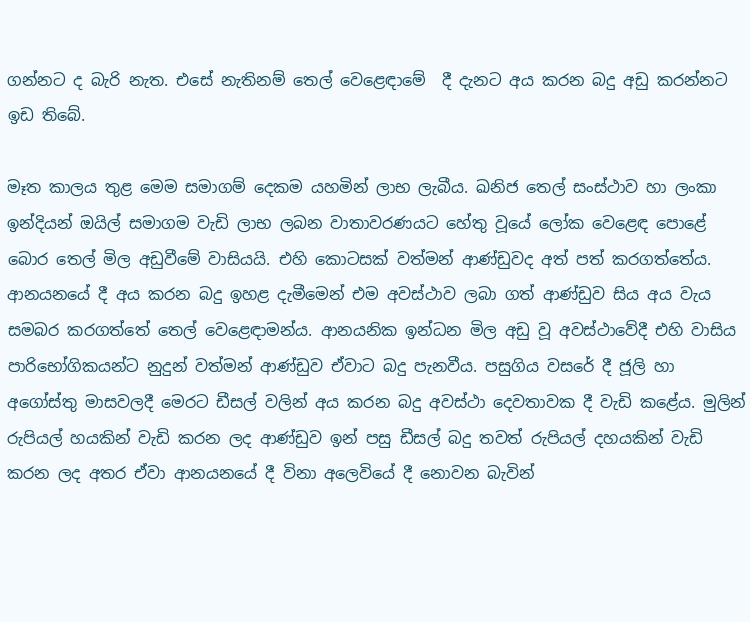ගන්නට ද බැරි නැත. එසේ නැතිනම් තෙල් වෙළෙඳාමේ  දී දැනට අය කරන බදු අඩු කරන්නට ඉඩ තිබේ.

මෑත කාලය තුළ මෙම සමාගම් දෙකම යහමින් ලාභ ලැබීය. ඛනිජ තෙල් සංස්ථාව හා ලංකා ඉන්දියන් ඔයිල් සමාගම වැඩි ලාභ ලබන වාතාවරණයට හේතු වූයේ ලෝක වෙළෙඳ පොළේ බොර තෙල් මිල අඩුවීමේ වාසියයි. එහි කොටසක් වත්මන් ආණ්ඩුවද අත් පත් කරගත්තේය. ආනයනයේ දී අය කරන බදු ඉහළ දැමීමෙන් එම අවස්ථාව ලබා ගත් ආණ්ඩුව සිය අය වැය සමබර කරගත්තේ තෙල් වෙළෙඳාමන්ය. ආනයනික ඉන්ධන මිල අඩු වූ අවස්ථාවේදී එහි වාසිය පාරිභෝගිකයන්ට නුදුන් වත්මන් ආණ්ඩුව ඒවාට බදු පැනවීය. පසුගිය වසරේ දී ජූලි හා අගෝස්තු මාසවලදී මෙරට ඩීසල් වලින් අය කරන බදු අවස්ථා දෙවතාවක දී වැඩි කළේය. මුලින් රුපියල් හයකින් වැඩි කරන ලද ආණ්ඩුව ඉන් පසු ඩීසල් බදු තවත් රුපියල් දහයකින් වැඩි කරන ලද අතර ඒවා ආනයනයේ දී විනා අලෙවියේ දී නොවන බැවින්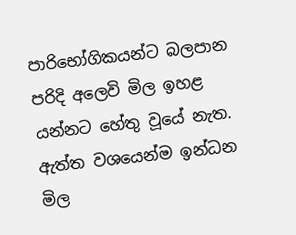පාරිභෝගිකයන්ට බලපාන පරිදි අලෙවි මිල ඉහළ යන්නට හේතු වූයේ නැත. ඇත්ත වශයෙන්ම ඉන්ධන මිල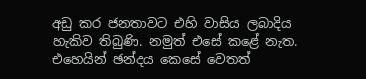අඩු කර ජනතාවට එහි වාසිය ලබාදිය හැකිව තිබුණි. නමුත් එසේ කළේ නැත. එහෙයින් ඡන්දය කෙසේ වෙතත්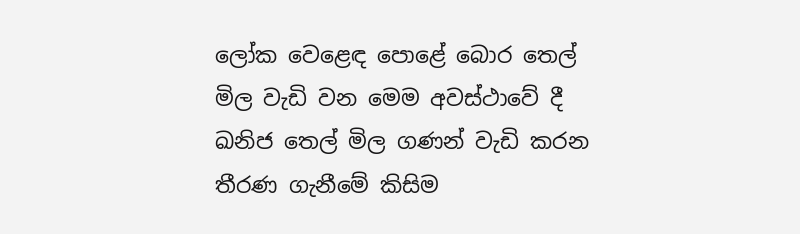ලෝක වෙළෙඳ පොළේ බොර තෙල් මිල වැඩි වන මෙම අවස්ථාවේ දී ඛනිජ තෙල් මිල ගණන් වැඩි කරන තීරණ ගැනීමේ කිසිම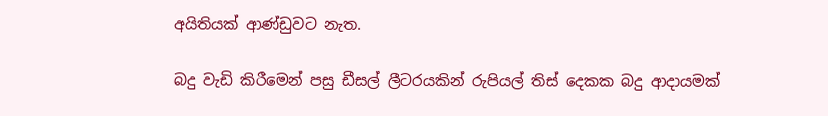අයිතියක් ආණ්ඩුවට නැත.

බදු වැඩි කිරීමෙන් පසු ඩීසල් ලීටරයකින් රුපියල් තිස් දෙකක බදු ආදායමක්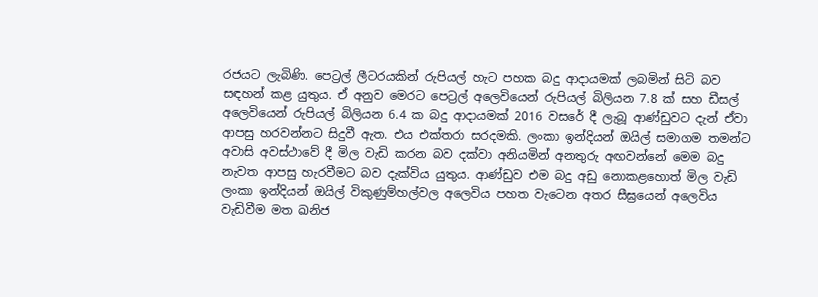රජයට ලැබිණි. පෙට්‍රල් ලීටරයකින් රුපියල් හැට පහක බදු ආදායමක් ලබමින් සිටි බව සඳහන් කළ යුතුය. ඒ අනුව මෙරට පෙට්‍රල් අලෙවියෙන් රුපියල් බිලියන 7.8 ක් සහ ඩීසල් අලෙවියෙන් රුපියල් බිලියන 6.4 ක බදු ආදායමක් 2016 වසරේ දී ලැබූ ආණ්ඩුවට දැන් ඒවා ආපසු හරවන්නට සිදුවී ඇත. එය එක්තරා සරදමකි. ලංකා ඉන්දියන් ඔයිල් සමාගම තමන්ට අවාසි අවස්ථාවේ දී මිල වැඩි කරන බව දක්වා අනියමින් අනතුරු අඟවන්නේ මෙම බදු නැවත ආපසු හැරවීමට බව දැක්විය යුතුය. ආණ්ඩුව එම බදු අඩු නොකළහොත් මිල වැඩි ලංකා ඉන්දියන් ඔයිල් විකුණුම්හල්වල අලෙවිය පහත වැටෙන අතර සීඝ්‍රයෙන් අලෙවිය වැඩිවීම මත ඛනිජ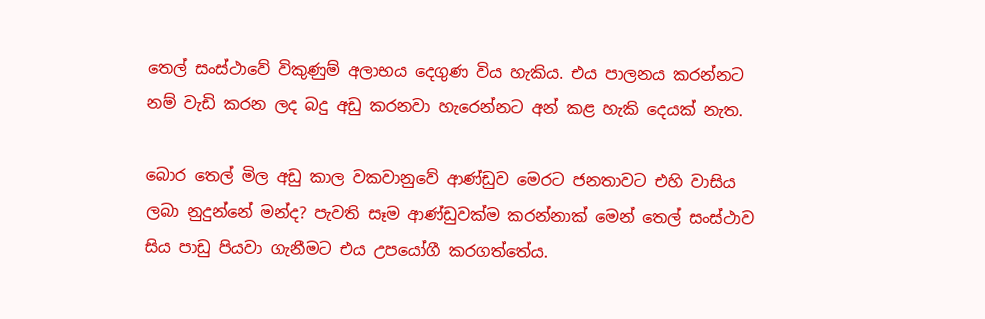තෙල් සංස්ථාවේ විකුණුම් අලාභය දෙගුණ විය හැකිය. එය පාලනය කරන්නට නම් වැඩි කරන ලද බදු අඩු කරනවා හැරෙන්නට අන් කළ හැකි දෙයක් නැත.

බොර තෙල් මිල අඩු කාල වකවානුවේ ආණ්ඩුව මෙරට ජනතාවට එහි වාසිය ලබා නුදුන්නේ මන්ද? පැවති සෑම ආණ්ඩුවක්ම කරන්නාක් මෙන් තෙල් සංස්ථාව සිය පාඩු පියවා ගැනීමට එය උපයෝගී කරගත්තේය.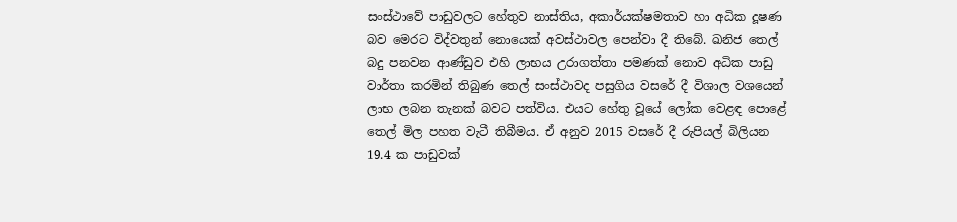සංස්ථාවේ පාඩුවලට හේතුව නාස්තිය, අකාර්යක්ෂමතාව හා අධික දූෂණ බව මෙරට විද්වතුන් නොයෙක් අවස්ථාවල පෙන්වා දී තිබේ. ඛනිජ තෙල් බදු පනවන ආණ්ඩුව එහි ලාභය උරාගත්තා පමණක් නොව අධික පාඩු වාර්තා කරමින් තිබුණ තෙල් සංස්ථාවද පසුගිය වසරේ දී විශාල වශයෙන් ලාභ ලබන තැනක් බවට පත්විය. එයට හේතු වූයේ ලෝක වෙළඳ පොළේ තෙල් මිල පහත වැටී තිබීමය. ඒ අනුව 2015 වසරේ දී රුපියල් බිලියන 19.4 ක පාඩුවක්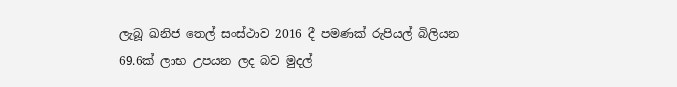ලැබූ ඛනිජ තෙල් සංස්ථාව 2016 දී පමණක් රුපියල් බිලියන 69.6ක් ලාභ උපයන ලද බව මුදල්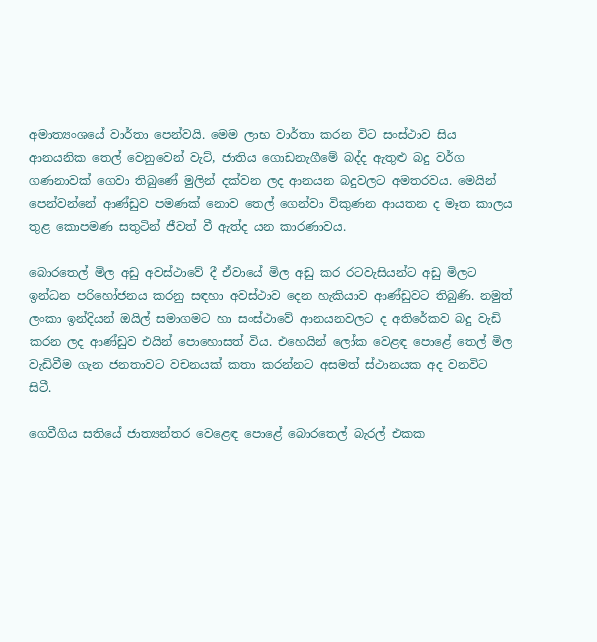අමාත්‍යංශයේ වාර්තා පෙන්වයි. මෙම ලාභ වාර්තා කරන විට සංස්ථාව සිය ආනයනික තෙල් වෙනුවෙන් වැට්, ජාතිය ගොඩනැගීමේ බද්ද ඇතුළු බදු වර්ග ගණනාවක් ගෙවා තිබුණේ මුලින් දක්වන ලද ආනයන බදුවලට අමතරවය. මෙයින් පෙන්වන්නේ ආණ්ඩුව පමණක් නොව තෙල් ගෙන්වා විකුණන ආයතන ද මෑත කාලය තුළ කොපමණ සතුටින් ජීවත් වී ඇත්ද යන කාරණාවය.

බොරතෙල් මිල අඩු අවස්ථාවේ දී ඒවායේ මිල අඩු කර රටවැසියන්ට අඩු මිලට ඉන්ධන පරිහෝජනය කරනු සඳහා අවස්ථාව දෙන හැකියාව ආණ්ඩුවට තිබුණි. නමුත් ලංකා ඉන්දියන් ඔයිල් සමාගමට හා සංස්ථාවේ ආනයනවලට ද අතිරේකව බදු වැඩි කරන ලද ආණ්ඩුව එයින් පොහොසත් විය. එහෙයින් ලෝක වෙළඳ පොළේ තෙල් මිල වැඩිවීම ගැන ජනතාවට වචනයක් කතා කරන්නට අසමත් ස්ථානයක අද වනවිට සිටී.

ගෙවීගිය සතියේ ජාත්‍යන්තර වෙළෙඳ පොළේ බොරතෙල් බැරල් එකක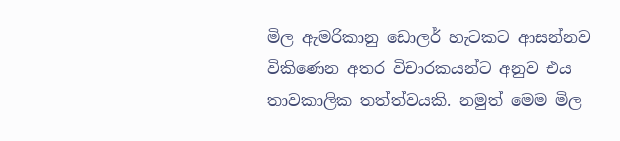මිල ඇමරිකානු ඩොලර් හැටකට ආසන්නව විකිණෙන අතර විචාරකයන්ට අනුව එය තාවකාලික තත්ත්වයකි. නමුත් මෙම මිල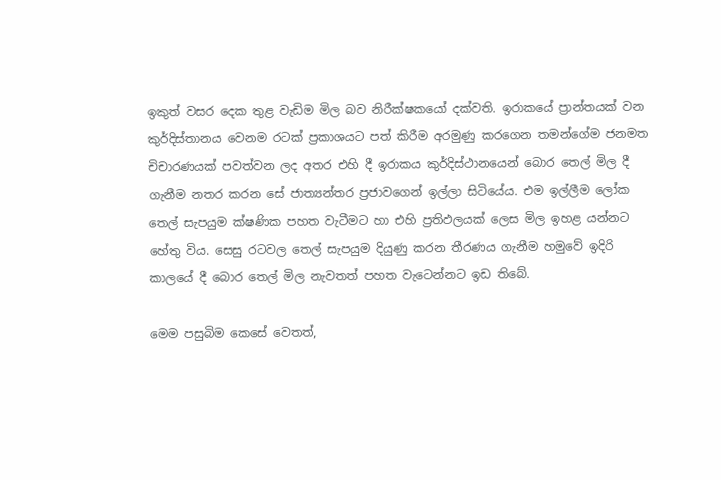ඉකුත් වසර දෙක තුළ වැඩිම මිල බව නිරීක්ෂකයෝ දක්වති. ඉරාකයේ ප්‍රාන්තයක් වන කුර්දිස්තානය වෙනම රටක් ප්‍රකාශයට පත් කිරීම අරමුණු කරගෙන තමන්ගේම ජනමත චිචාරණයක් පවත්වන ලද අතර එහි දී ඉරාකය කුර්දිස්ථානයෙන් බොර තෙල් මිල දී ගැනීම නතර කරන සේ ජාත්‍යන්තර ප්‍රජාවගෙන් ඉල්ලා සිටියේය. එම ඉල්ලීම ලෝක තෙල් සැපයුම ක්ෂණික පහත වැටීමට හා එහි ප්‍රතිඵලයක් ලෙස මිල ඉහළ යන්නට හේතු විය. සෙසු රටවල තෙල් සැපයුම දියුණු කරන තීරණය ගැනීම හමුවේ ඉදිරි කාලයේ දී බොර තෙල් මිල නැවතත් පහත වැටෙන්නට ඉඩ තිබේ.

මෙම පසුබිම කෙසේ වෙතත්,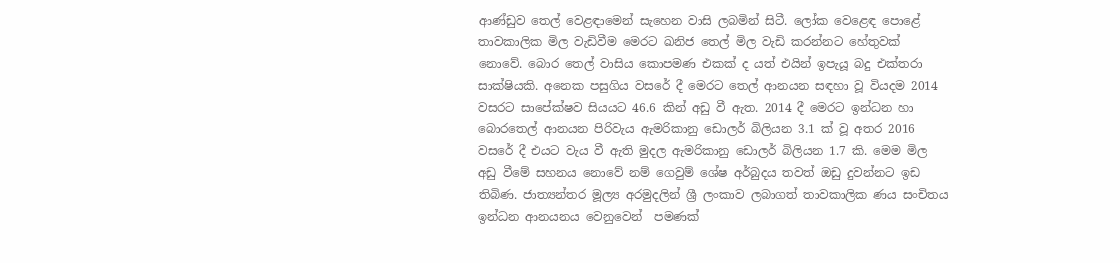ආණ්ඩුව තෙල් වෙළඳාමෙන් සැහෙන වාසි ලබමින් සිටී. ලෝක වෙළෙඳ පොළේ තාවකාලික මිල වැඩිවීම මෙරට ඛනිජ තෙල් මිල වැඩි කරන්නට හේතුවක් නොවේ. බොර තෙල් වාසිය කොපමණ එකක් ද යත් එයින් ඉපැයූ බදු එක්තරා සාක්ෂියකි. අනෙක පසුගිය වසරේ දී මෙරට තෙල් ආනයන සඳහා වූ වියදම 2014 වසරට සාපේක්ෂව සියයට 46.6 කින් අඩු වී ඇත. 2014 දී මෙරට ඉන්ධන හා බොරතෙල් ආනයන පිරිවැය ඇමරිකානු ඩොලර් බිලියන 3.1 ක් වූ අතර 2016 වසරේ දී එයට වැය වී ඇති මුදල ඇමරිකානු ඩොලර් බිලියන 1.7 කි. මෙම මිල අඩු වීමේ සහනය නොවේ නම් ගෙවුම් ශේෂ අර්බුදය තවත් ඔඩු දුවන්නට ඉඩ තිබිණ. ජාත්‍යන්තර මූල්‍ය අරමුදලින් ශ්‍රී ලංකාව ලබාගත් තාවකාලික ණය සංචිතය ඉන්ධන ආනයනය වෙනුවෙන්  පමණක්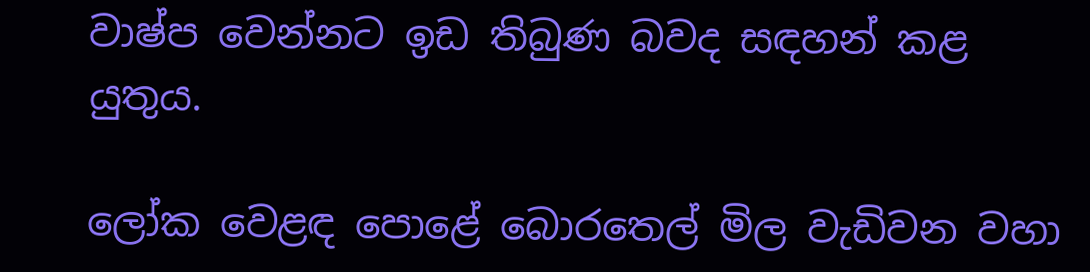වාෂ්ප වෙන්නට ඉඩ තිබුණ බවද සඳහන් කළ යුතුය.

ලෝක වෙළඳ පොළේ බොරතෙල් මිල වැඩිවන වහා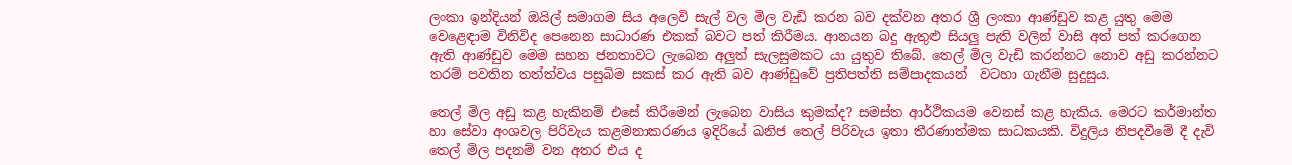ලංකා ඉන්දියන් ඔයිල් සමාගම සිය අලෙවි සැල් වල මිල වැඩි කරන බව දක්වන අතර ශ්‍රී ලංකා ආණ්ඩුව කළ යුතු මෙම වෙළෙඳාම විනිවිද පෙනෙන සාධාරණ එකක් බවට පත් කිරීමය. ආනයන බදු ඇතුළු සියලු පැති වලින් වාසි අත් පත් කරගෙන ඇති ආණ්ඩුව මෙම සහන ජනතාවට ලැබෙන අලුත් සැලසුමකට යා යුතුව තිබේ. තෙල් මිල වැඩි කරන්නට නොව අඩු කරන්නට තරම් පවතින තත්ත්වය පසුබිම සකස් කර ඇති බව ආණ්ඩුවේ ප්‍රතිපත්ති සම්පාදකයන්  වටහා ගැනීම සුදුසුය.

තෙල් මිල අඩු කළ හැකිනම් එසේ කිරීමෙන් ලැබෙන වාසිය කුමක්ද? සමස්ත ආර්ථිකයම වෙනස් කළ හැකිය. මෙරට කර්මාන්ත හා සේවා අංශවල පිරිවැය කළමනාකරණය ඉදිරියේ ඛනිජ තෙල් පිරිවැය ඉතා තීරණාත්මක සාධකයකි. විදුලිය නිපදවීමේ දී දැවි තෙල් මිල පදනම් වන අතර එය ද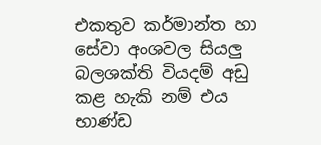එකතුව කර්මාන්ත හා සේවා අංශවල සියලු බලශක්ති වියදම් අඩු කළ හැකි නම් එය භාණ්ඩ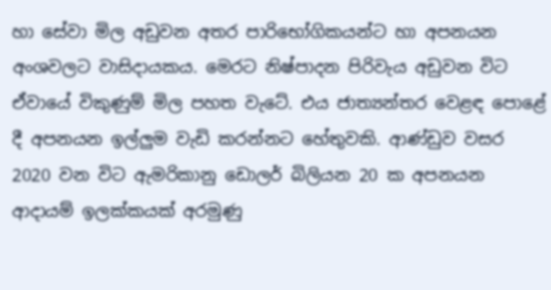හා සේවා මිල අඩුවන අතර පාරිභෝගිකයන්ට හා අපනයන අංශවලට වාසිදායකය. මෙරට නිෂ්පාදන පිරිවැය අඩුවන විට ඒවායේ විකුණුම් මිල පහත වැටේ. එය ජාත්‍යන්තර වෙළඳ පොළේ දී අපනයන ඉල්ලුම වැඩි කරන්නට හේතුවකි. ආණ්ඩුව වසර 2020 වන විට ඇමරිකානු ඩොලර් බිලියන 20 ක අපනයන ආදායම් ඉලක්කයක් අරමුණු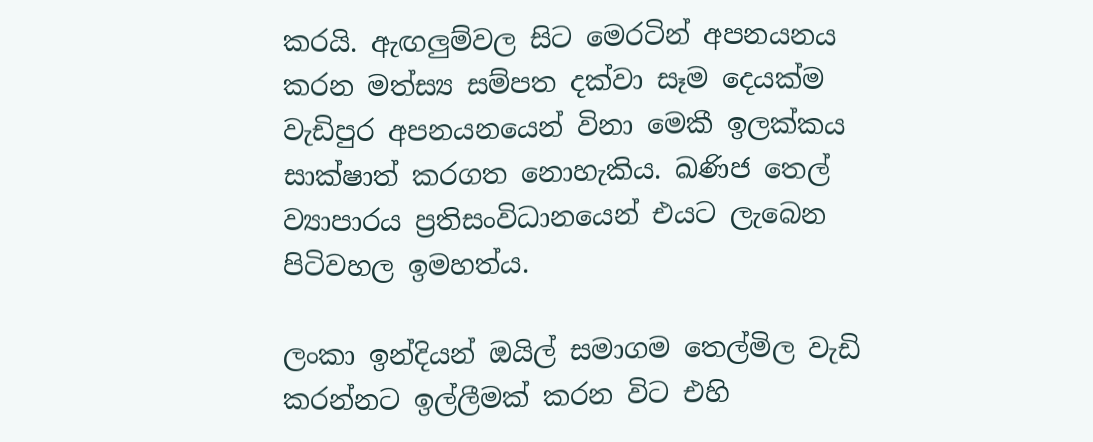කරයි. ඇඟලුම්වල සිට මෙරටින් අපනයනය කරන මත්ස්‍ය සම්පත දක්වා සෑම දෙයක්ම වැඩිපුර අපනයනයෙන් විනා මෙකී ඉලක්කය සාක්ෂාත් කරගත නොහැකිය. ඛණිජ තෙල් ව්‍යාපාරය ප්‍රතිසංවිධානයෙන් එයට ලැබෙන පිටිවහල ඉමහත්ය.

ලංකා ඉන්දියන් ඔයිල් සමාගම තෙල්මිල වැඩි කරන්නට ඉල්ලීමක් කරන විට එහි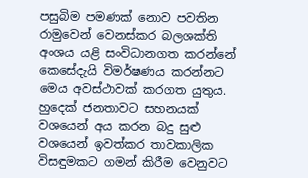පසුබිම පමණක් නොව පවතින රාමුවෙන් වෙනස්කර බලශක්ති අංශය යළි සංවිධානගත කරන්නේ කෙසේදැයි විමර්ෂණය කරන්නට මෙය අවස්ථාවක් කරගත යුතුය. හුදෙක් ජනතාවට සහනයක්  වශයෙන් අය කරන බදු සුළු වශයෙන් ඉවත්කර තාවකාලික විසඳුමකට ගමන් කිරීම වෙනුවට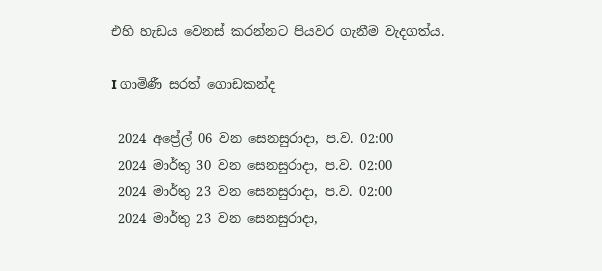එහි හැඩය වෙනස් කරන්නට පියවර ගැනීම වැදගත්ය.

I ගාමිණී සරත් ගොඩකන්ද

 2024 අප්‍රේල් 06 වන සෙනසුරාදා, ප.ව. 02:00
 2024 මාර්තු 30 වන සෙනසුරාදා, ප.ව. 02:00
 2024 මාර්තු 23 වන සෙනසුරාදා, ප.ව. 02:00
 2024 මාර්තු 23 වන සෙනසුරාදා,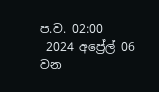ප.ව. 02:00
 2024 අප්‍රේල් 06 වන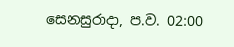සෙනසුරාදා, ප.ව. 02:00